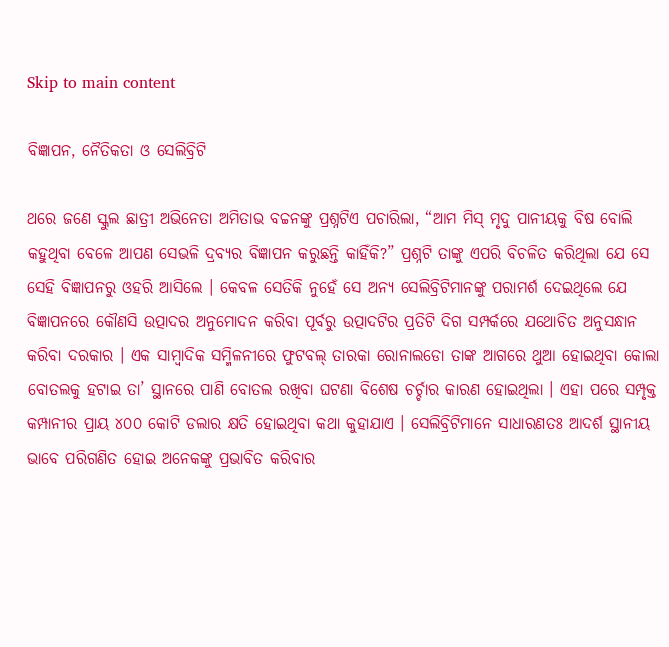Skip to main content

ବିଜ୍ଞାପନ, ନୈତିକତା ଓ ସେଲିବ୍ରିଟି

ଥରେ ଜଣେ ସ୍କୁଲ ଛାତ୍ରୀ ଅଭିନେତା ଅମିତାଭ ବଚ୍ଚନଙ୍କୁ ପ୍ରଶ୍ନଟିଏ ପଚାରିଲା, “ଆମ ମିସ୍ ମୃଦୁ ପାନୀୟକୁ ବିଷ ବୋଲି କହୁଥିବା ବେଳେ ଆପଣ ସେଭଳି ଦ୍ରବ୍ୟର ବିଜ୍ଞାପନ କରୁଛନ୍ତି କାହିଁକି?” ପ୍ରଶ୍ନଟି ତାଙ୍କୁ ଏପରି ବିଚଳିତ କରିଥିଲା ଯେ ସେ ସେହି ବିଜ୍ଞାପନରୁ ଓହରି ଆସିଲେ । କେବଳ ସେତିକି ନୁହେଁ ସେ ଅନ୍ୟ ସେଲିବ୍ରିଟିମାନଙ୍କୁ ପରାମର୍ଶ ଦେଇଥିଲେ ଯେ ବିଜ୍ଞାପନରେ କୌଣସି ଉତ୍ପାଦର ଅନୁମୋଦନ କରିବା ପୂର୍ବରୁ ଉତ୍ପାଦଟିର ପ୍ରତିଟି ଦିଗ ସମ୍ପର୍କରେ ଯଥୋଚିତ ଅନୁସନ୍ଧାନ କରିବା ଦରକାର । ଏକ ସାମ୍ୱାଦିକ ସମ୍ମିଳନୀରେ ଫୁଟବଲ୍ ତାରକା ରୋନାଲଡୋ ତାଙ୍କ ଆଗରେ ଥୁଆ ହୋଇଥିବା କୋଲା ବୋତଲକୁ ହଟାଇ ତା’ ସ୍ଥାନରେ ପାଣି ବୋତଲ ରଖିବା ଘଟଣା ବିଶେଷ ଚର୍ଚ୍ଚାର କାରଣ ହୋଇଥିଲା । ଏହା ପରେ ସମ୍ପୃକ୍ତ କମ୍ପାନୀର ପ୍ରାୟ ୪୦୦ କୋଟି ଡଲାର କ୍ଷତି ହୋଇଥିବା କଥା କୁହାଯାଏ । ସେଲିବ୍ରିଟିମାନେ ସାଧାରଣତଃ ଆଦର୍ଶ ସ୍ଥାନୀୟ ଭାବେ ପରିଗଣିତ ହୋଇ ଅନେକଙ୍କୁ ପ୍ରଭାବିତ କରିବାର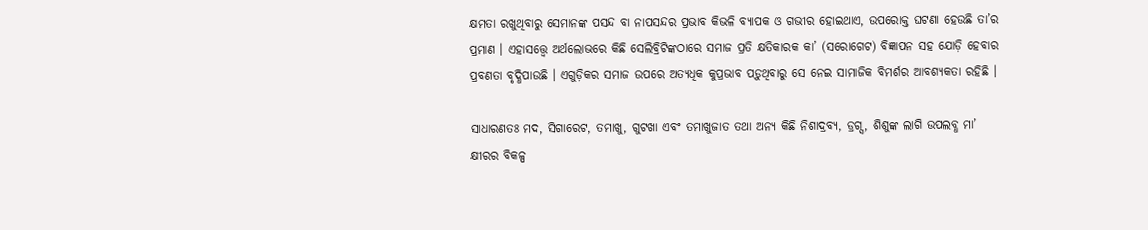କ୍ଷମତା ରଖୁଥିବାରୁ ସେମାନଙ୍କ ପସନ୍ଦ ବା ନାପସନ୍ଦର ପ୍ରଭାବ କିଭଳି ବ୍ୟାପକ ଓ ଗଭୀର ହୋଇଥାଏ, ଉପରୋକ୍ତ ଘଟଣା ହେଉଛି ତା’ର ପ୍ରମାଣ । ଏହାସତ୍ତ୍ୱେ ଅର୍ଥଲୋଭରେ କିଛି ସେଲିବ୍ରିଟିଙ୍କଠାରେ ସମାଜ ପ୍ରତି କ୍ଷତିକାରକ କା’ (ସରୋଗେଟ) ବିଜ୍ଞାପନ ସହ ଯୋଡ଼ି ହେବାର ପ୍ରବଣତା ବୃଦ୍ଧିପାଉଛି । ଏଗୁଡ଼ିକର ସମାଜ ଉପରେ ଅତ୍ୟଧିକ କୁପ୍ରଭାବ ପଡ଼ୁଥିବାରୁ ସେ ନେଇ ସାମାଜିକ ବିମର୍ଶର ଆବଶ୍ୟକତା ରହିଛି ।

ସାଧାରଣତଃ ମଦ, ସିଗାରେଟ, ତମାଖୁ, ଗୁଟଖା ଏବଂ ତମାଖୁଜାତ ତଥା ଅନ୍ୟ କିଛି ନିଶାଦ୍ରବ୍ୟ, ଡ୍ରଗ୍ସ, ଶିଶୁଙ୍କ ଲାଗି ଉପଲବ୍ଧ ମା’ କ୍ଷୀରର ବିକଳ୍ପ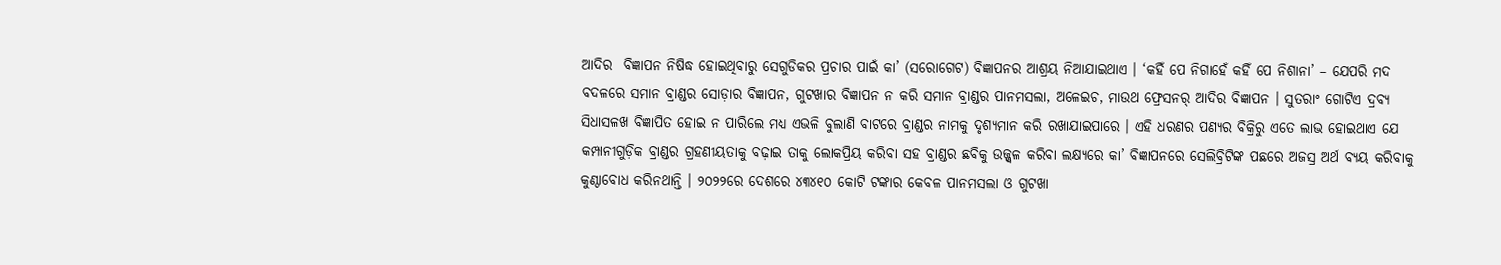ଆଦିର  ବିଜ୍ଞାପନ ନିଷିଦ୍ଧ ହୋଇଥିବାରୁ ସେଗୁଡିକର ପ୍ରଚାର ପାଇଁ କା’ (ସରୋଗେଟ) ବିଜ୍ଞାପନର ଆଶ୍ରୟ ନିଆଯାଇଥାଏ । ‘କହିଁ ପେ ନିଗାହେଁ କହିଁ ପେ ନିଶାନା’ – ଯେପରି ମଦ ବଦଳରେ ସମାନ ବ୍ରାଣ୍ଡର ସୋଡ଼ାର ବିଜ୍ଞାପନ, ଗୁଟଖାର ବିଜ୍ଞାପନ ନ କରି ସମାନ ବ୍ରାଣ୍ଡର ପାନମସଲା, ଅଳେଇଚ, ମାଉଥ ଫ୍ରେସନର୍ ଆଦିର ବିଜ୍ଞାପନ । ସୁତରାଂ ଗୋଟିଏ ଦ୍ରବ୍ୟ ସିଧାସଳଖ ବିଜ୍ଞାପିତ ହୋଇ ନ ପାରିଲେ ମଧ୍ୟ ଏଭଳି ବୁଲାଣି ବାଟରେ ବ୍ରାଣ୍ଡର ନାମକୁ ଦୃଶ୍ୟମାନ କରି ରଖାଯାଇପାରେ । ଏହି ଧରଣର ପଣ୍ୟର ବିକ୍ରିରୁ ଏତେ ଲାଭ ହୋଇଥାଏ ଯେ କମ୍ପାନୀଗୁଡ଼ିକ ବ୍ରାଣ୍ଡର ଗ୍ରହଣୀୟତାକୁ ବଢ଼ାଇ ତାକୁ ଲୋକପ୍ରିୟ କରିବା ସହ ବ୍ରାଣ୍ଡର ଛବିକୁ ଉଜ୍ଜ୍ୱଳ କରିବା ଲକ୍ଷ୍ୟରେ କା’ ବିଜ୍ଞାପନରେ ସେଲିବ୍ରିଟିଙ୍କ ପଛରେ ଅଜସ୍ର ଅର୍ଥ ବ୍ୟୟ କରିବାକୁ କୁଣ୍ଠାବୋଧ କରିନଥାନ୍ତି । ୨୦୨୨ରେ ଦେଶରେ ୪୩୪୧୦ କୋଟି ଟଙ୍କାର କେବଳ ପାନମସଲା ଓ ଗୁଟଖା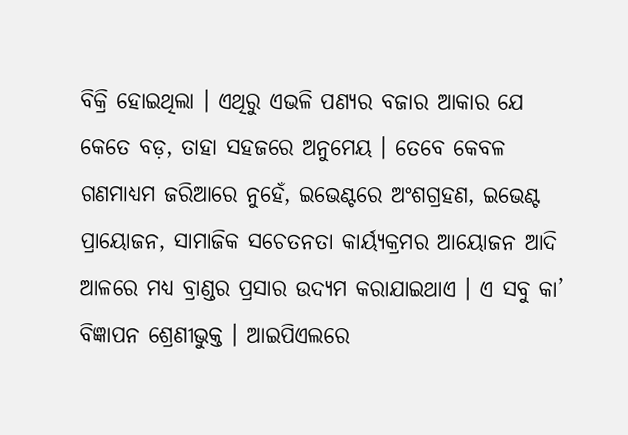ବିକ୍ରି ହୋଇଥିଲା । ଏଥିରୁ ଏଭଳି ପଣ୍ୟର ବଜାର ଆକାର ଯେ କେତେ ବଡ଼, ତାହା ସହଜରେ ଅନୁମେୟ । ତେବେ କେବଳ ଗଣମାଧ୍ୟମ ଜରିଆରେ ନୁହେଁ, ଇଭେଣ୍ଟରେ ଅଂଶଗ୍ରହଣ, ଇଭେଣ୍ଟ ପ୍ରାୟୋଜନ, ସାମାଜିକ ସଚେତନତା କାର୍ୟ୍ୟକ୍ରମର ଆୟୋଜନ ଆଦି ଆଳରେ ମଧ୍ୟ ବ୍ରାଣ୍ଡର ପ୍ରସାର ଉଦ୍ୟମ କରାଯାଇଥାଏ । ଏ ସବୁ କା’ ବିଜ୍ଞାପନ ଶ୍ରେଣୀଭୁକ୍ତ । ଆଇପିଏଲରେ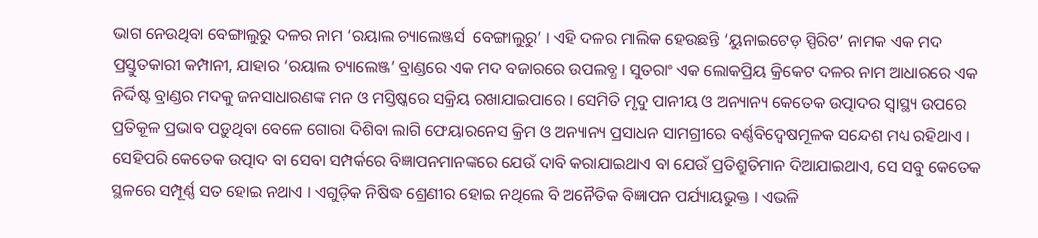ଭାଗ ନେଉଥିବା ବେଙ୍ଗାଲୁରୁ ଦଳର ନାମ ‘ରୟାଲ ଚ୍ୟାଲେଞ୍ଜର୍ସ  ବେଙ୍ଗାଲୁରୁ’ । ଏହି ଦଳର ମାଲିକ ହେଉଛନ୍ତି ‘ୟୁନାଇଟେଡ଼ ସ୍ପିରିଟ’ ନାମକ ଏକ ମଦ ପ୍ରସ୍ତୁତକାରୀ କମ୍ପାନୀ, ଯାହାର ‘ରୟାଲ ଚ୍ୟାଲେଞ୍ଜ’ ବ୍ରାଣ୍ଡରେ ଏକ ମଦ ବଜାରରେ ଉପଲବ୍ଧ । ସୁତରାଂ ଏକ ଲୋକପ୍ରିୟ କ୍ରିକେଟ ଦଳର ନାମ ଆଧାରରେ ଏକ ନିର୍ଦ୍ଦିଷ୍ଟ ବ୍ରାଣ୍ଡର ମଦକୁ ଜନସାଧାରଣଙ୍କ ମନ ଓ ମସ୍ତିଷ୍କରେ ସକ୍ରିୟ ରଖାଯାଇପାରେ । ସେମିତି ମୃଦୁ ପାନୀୟ ଓ ଅନ୍ୟାନ୍ୟ କେତେକ ଉତ୍ପାଦର ସ୍ୱାସ୍ଥ୍ୟ ଉପରେ ପ୍ରତିକୂଳ ପ୍ରଭାବ ପଡ଼ୁଥିବା ବେଳେ ଗୋରା ଦିଶିବା ଲାଗି ଫେୟାରନେସ କ୍ରିମ ଓ ଅନ୍ୟାନ୍ୟ ପ୍ରସାଧନ ସାମଗ୍ରୀରେ ବର୍ଣ୍ଣବିଦ୍ୱେଷମୂଳକ ସନ୍ଦେଶ ମଧ୍ୟ ରହିଥାଏ । ସେହିପରି କେତେକ ଉତ୍ପାଦ ବା ସେବା ସମ୍ପର୍କରେ ବିଜ୍ଞାପନମାନଙ୍କରେ ଯେଉଁ ଦାବି କରାଯାଇଥାଏ ବା ଯେଉଁ ପ୍ରତିଶ୍ରୁତିମାନ ଦିଆଯାଇଥାଏ, ସେ ସବୁ କେତେକ ସ୍ଥଳରେ ସମ୍ପୂର୍ଣ୍ଣ ସତ ହୋଇ ନଥାଏ । ଏଗୁଡ଼ିକ ନିଷିଦ୍ଧ ଶ୍ରେଣୀର ହୋଇ ନଥିଲେ ବି ଅନୈତିକ ବିଜ୍ଞାପନ ପର୍ଯ୍ୟାୟଭୁକ୍ତ । ଏଭଳି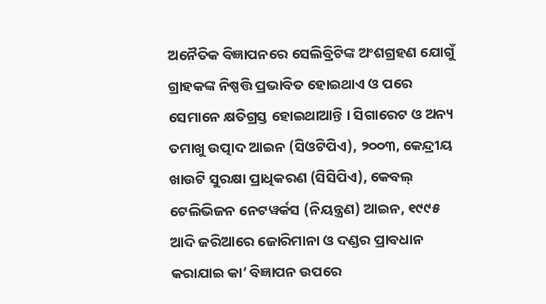ଅନୈତିକ ବିଜ୍ଞାପନରେ ସେଲିବ୍ରିଟିଙ୍କ ଅଂଶଗ୍ରହଣ ଯୋଗୁଁ ଗ୍ରାହକଙ୍କ ନିଷ୍ପତ୍ତି ପ୍ରଭାବିତ ହୋଇଥାଏ ଓ ପରେ ସେମାନେ କ୍ଷତିଗ୍ରସ୍ତ ହୋଇଥାଆନ୍ତି । ସିଗାରେଟ ଓ ଅନ୍ୟ ତମାଖୁ ଉତ୍ପାଦ ଆଇନ (ସିଓଟିପିଏ), ୨୦୦୩, କେନ୍ଦ୍ରୀୟ ଖାଉଟି ସୁରକ୍ଷା ପ୍ରାଧିକରଣ (ସିସିପିଏ), କେବଲ୍ ଟେଲିଭିଜନ ନେଟୱର୍କସ (ନିୟନ୍ତ୍ରଣ) ଆଇନ, ୧୯୯୫ ଆଦି ଜରିଆରେ ଜୋରିମାନା ଓ ଦଣ୍ଡର ପ୍ରାବଧାନ କରାଯାଇ କା’ ବିଜ୍ଞାପନ ଉପରେ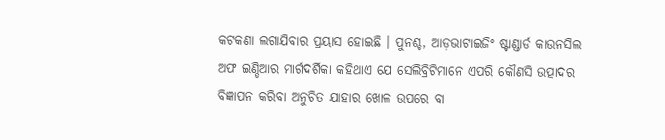କଟକଣା ଲଗାଯିବାର ପ୍ରୟାସ ହୋଇଛି । ପୁନଶ୍ଚ, ଆଡ଼ଭାଟାଇଜିଂ ଷ୍ଟାଣ୍ଡାର୍ଡ କାଉନସିଲ ଅଫ ଇଣ୍ଡିଆର ମାର୍ଗଦର୍ଶିକା କହିଥାଏ ଯେ ସେଲିବ୍ରିଟିମାନେ ଏପରି କୌଣସି ଉତ୍ପାଦର ବିଜ୍ଞାପନ କରିବା ଅନୁଚିତ ଯାହାର ଖୋଳ ଉପରେ ବା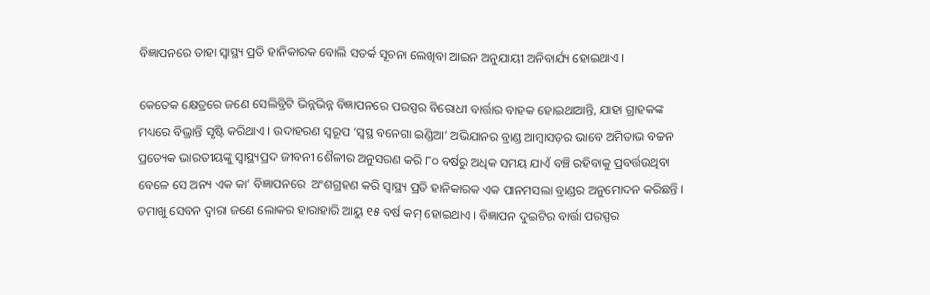ବିଜ୍ଞାପନରେ ତାହା ସ୍ୱାସ୍ଥ୍ୟ ପ୍ରତି ହାନିକାରକ ବୋଲି ସତର୍କ ସୂଚନା ଲେଖିବା ଆଇନ ଅନୁଯାୟୀ ଅନିବାର୍ଯ୍ୟ ହୋଇଥାଏ ।

କେତେକ କ୍ଷେତ୍ରରେ ଜଣେ ସେଲିବ୍ରିଟି ଭିନ୍ନଭିନ୍ନ ବିଜ୍ଞାପନରେ ପରସ୍ପର ବିରୋଧୀ ବାର୍ତ୍ତାର ବାହକ ହୋଇଥାଆନ୍ତି, ଯାହା ଗ୍ରାହକଙ୍କ ମଧ୍ୟରେ ବିଭ୍ରାନ୍ତି ସୃଷ୍ଟି କରିଥାଏ । ଉଦାହରଣ ସ୍ୱରୂପ ‘ସ୍ୱସ୍ଥ ବନେଗା ଇଣ୍ଡିଆ’ ଅଭିଯାନର ବ୍ରାଣ୍ଡ ଆମ୍ୱାସଡ଼ର ଭାବେ ଅମିତାଭ ବଚ୍ଚନ ପ୍ରତ୍ୟେକ ଭାରତୀୟଙ୍କୁ ସ୍ୱାସ୍ଥ୍ୟପ୍ରଦ ଜୀବନୀ ଶୈଳୀର ଅନୁସରଣ କରି ୮୦ ବର୍ଷରୁ ଅଧିକ ସମୟ ଯାଏଁ ବଞ୍ଚି ରହିବାକୁ ପ୍ରବର୍ତ୍ତଉଥିବା ବେଳେ ସେ ଅନ୍ୟ ଏକ କା’ ବିଜ୍ଞାପନରେ  ଅଂଶଗ୍ରହଣ କରି ସ୍ୱାସ୍ଥ୍ୟ ପ୍ରତି ହାନିକାରକ ଏକ ପାନମସଲା ବ୍ରାଣ୍ଡର ଅନୁମୋଦନ କରିଛନ୍ତି । ତମାଖୁ ସେବନ ଦ୍ୱାରା ଜଣେ ଲୋକର ହାରାହାରି ଆୟୁ ୧୫ ବର୍ଷ କମ୍ ହୋଇଥାଏ । ବିଜ୍ଞାପନ ଦୁଇଟିର ବାର୍ତ୍ତା ପରସ୍ପର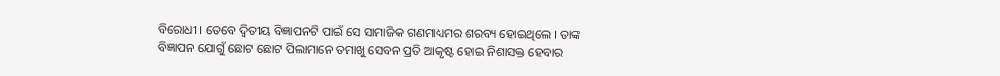ବିରୋଧୀ । ତେବେ ଦ୍ୱିତୀୟ ବିଜ୍ଞାପନଟି ପାଇଁ ସେ ସାମାଜିକ ଗଣମାଧ୍ୟମର ଶରବ୍ୟ ହୋଇଥିଲେ । ତାଙ୍କ ବିଜ୍ଞାପନ ଯୋଗୁଁ ଛୋଟ ଛୋଟ ପିଲାମାନେ ତମାଖୁ ସେବନ ପ୍ରତି ଆକୃଷ୍ଟ ହୋଇ ନିଶାସକ୍ତ ହେବାର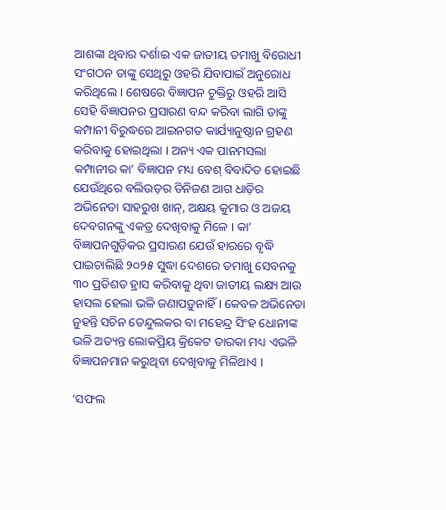ଆଶଙ୍କା ଥିବାର ଦର୍ଶାଇ ଏକ ଜାତୀୟ ତମାଖୁ ବିରୋଧୀ ସଂଗଠନ ତାଙ୍କୁ ସେଥିରୁ ଓହରି ଯିବାପାଇଁ ଅନୁରୋଧ କରିଥିଲେ । ଶେଷରେ ବିଜ୍ଞାପନ ଚୁକ୍ତିରୁ ଓହରି ଆସି ସେହି ବିଜ୍ଞାପନର ପ୍ରସାରଣ ବନ୍ଦ କରିବା ଲାଗି ତାଙ୍କୁ କମ୍ପାନୀ ବିରୁଦ୍ଧରେ ଆଇନଗତ କାର୍ଯ୍ୟାନୁଷ୍ଠାନ ଗ୍ରହଣ କରିବାକୁ ହୋଇଥିଲା । ଅନ୍ୟ ଏକ ପାନମସଲା କମ୍ପାନୀର କା’ ବିଜ୍ଞାପନ ମଧ୍ୟ ବେଶ୍ ବିବାଦିତ ହୋଇଛି ଯେଉଁଥିରେ ବଲିଉଡ଼ର ତିନିଜଣ ଆଗ ଧାଡ଼ିର ଅଭିନେତା ସାହରୁଖ ଖାନ୍, ଅକ୍ଷୟ କୁମାର ଓ ଅଜୟ ଦେବଗନଙ୍କୁ ଏକତ୍ର ଦେଖିବାକୁ ମିଳେ । କା’ ବିଜ୍ଞାପନଗୁଡ଼ିକର ପ୍ରସାରଣ ଯେଉଁ ହାରରେ ବୃଦ୍ଧି ପାଇଚାଲିଛି ୨୦୨୫ ସୁଦ୍ଧା ଦେଶରେ ତମାଖୁ ସେବନକୁ ୩୦ ପ୍ରତିଶତ ହ୍ରାସ କରିବାକୁ ଥିବା ଜାତୀୟ ଲକ୍ଷ୍ୟ ଆଉ ହାସଲ ହେଲା ଭଳି ଜଣାପଡ଼ୁନାହିଁ । କେବଳ ଅଭିନେତା ନୁହନ୍ତି ସଚିନ ତେନ୍ଦୁଲକର ବା ମହେନ୍ଦ୍ର ସିଂହ ଧୋନୀଙ୍କ ଭଳି ଅତ୍ୟନ୍ତ ଲୋକପ୍ରିୟ କ୍ରିକେଟ ତାରକା ମଧ୍ୟ ଏଭଳି ବିଜ୍ଞାପନମାନ କରୁଥିବା ଦେଖିବାକୁ ମିଳିଥାଏ ।

‘ସଫଲ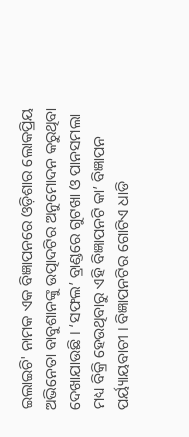ଇଲାଇଚି' ନାମକ ଏକ ବିଜ୍ଞାପନରେ ଓଡ଼ିଶାର ଲୋକପ୍ରିୟ ଅଭିନେତା ବାବୁଶାନଙ୍କୁ ଉତ୍ପାଦଟିର ଅନୁମୋଦନ କରୁଥିବା ଦେଖାଯାଉଛି । ‘ସଫଲ’ ବ୍ରାଣ୍ଡରେ ଗୁଟଖା ଓ ପାନସମଲା ମଧ୍ୟ ବିକ୍ରି ହେଉଥିବାରୁ ଏହି ବିଜ୍ଞାପନଟି କା’ ବିଜ୍ଞାପନ ପର୍ୟ୍ୟାୟବାଚୀ । ବିଜ୍ଞାପନଟିର ଗୋଟିଏ ଧାଡି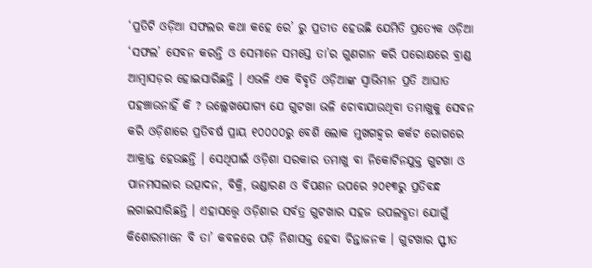‘ପ୍ରତିଟି ଓଡ଼ିଆ ସଫଲର କଥା କହେ ରେ’ ରୁ ପ୍ରତୀତ ହେଉଛି ଯେମିତି ପ୍ରତ୍ୟେକ ଓଡ଼ିଆ ‘ସଫଲ’ ସେବନ କରନ୍ତି ଓ ସେମାନେ ସମସ୍ତେ ତା’ର ଗୁଣଗାନ କରି ପରୋକ୍ଷରେ ବ୍ରାଣ୍ଡ ଆମ୍ୱାସଡ଼ର ହୋଇସାରିଛନ୍ତି । ଏଭଳି ଏକ ବିବୃତି ଓଡ଼ିଆଙ୍କ ସ୍ୱାଭିମାନ ପ୍ରତି ଆଘାତ ପହଞ୍ଚାଉନାହିଁ କି ? ଉଲ୍ଲେଖଯୋଗ୍ୟ ଯେ ଗୁଟଖା ଭଳି ଚୋବାଯାଉଥିବା ତମାଖୁକୁ ସେବନ କରି ଓଡ଼ିଶାରେ ପ୍ରତିବର୍ଷ ପ୍ରାୟ ୧୦୦୦୦ରୁ ବେଶି ଲୋକ ମୁଖଗହ୍ୱର କର୍କଟ ରୋଗରେ ଆକ୍ରାନ୍ତ ହେଉଛନ୍ତି । ସେଥିପାଇଁ ଓଡ଼ିଶା ସରକାର ତମାଖୁ ବା ନିକୋଟିନଯୁକ୍ତ ଗୁଟଖା ଓ ପାନମସଲାର ଉତ୍ପାଦନ, ବିକ୍ରି, ଭଣ୍ଡାରଣ ଓ ବିପଣନ ଉପରେ ୨୦୧୩ରୁ ପ୍ରତିବନ୍ଧ ଲଗାଇସାରିଛନ୍ତି । ଏହାସତ୍ତ୍ୱେ ଓଡ଼ିଶାର ସର୍ବତ୍ର ଗୁଟଖାର ସହଜ ଉପଲବ୍ଧତା ଯୋଗୁଁ କିଶୋରମାନେ ବି ତା’ କବଳରେ ପଡ଼ି ନିଶାସକ୍ତ ହେବା ଚିନ୍ତାଜନକ । ଗୁଟଖାର ସ୍ଫୀତ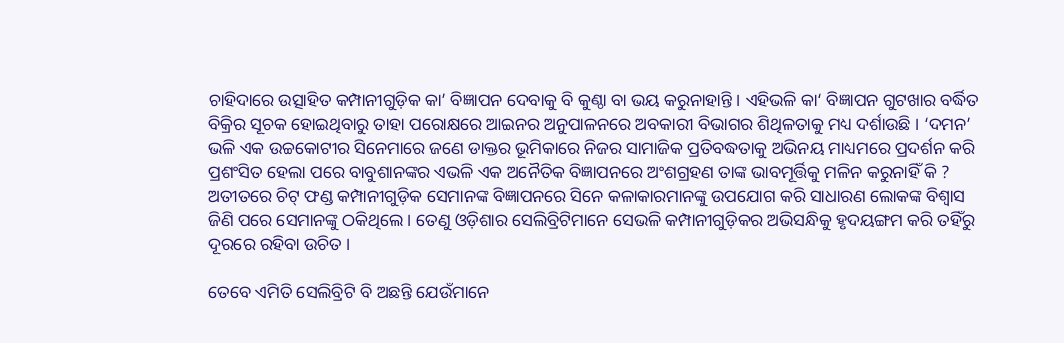ଚାହିଦାରେ ଉତ୍ସାହିତ କମ୍ପାନୀଗୁଡ଼ିକ କା’ ବିଜ୍ଞାପନ ଦେବାକୁ ବି କୁଣ୍ଠା ବା ଭୟ କରୁନାହାନ୍ତି । ଏହିଭଳି କା‘ ବିଜ୍ଞାପନ ଗୁଟଖାର ବର୍ଦ୍ଧିତ ବିକ୍ରିର ସୂଚକ ହୋଇଥିବାରୁ ତାହା ପରୋକ୍ଷରେ ଆଇନର ଅନୁପାଳନରେ ଅବକାରୀ ବିଭାଗର ଶିଥିଳତାକୁ ମଧ୍ୟ ଦର୍ଶାଉଛି । ‘ଦମନ’ ଭଳି ଏକ ଉଚ୍ଚକୋଟୀର ସିନେମାରେ ଜଣେ ଡାକ୍ତର ଭୂମିକାରେ ନିଜର ସାମାଜିକ ପ୍ରତିବଦ୍ଧତାକୁ ଅଭିନୟ ମାଧ୍ୟମରେ ପ୍ରଦର୍ଶନ କରି ପ୍ରଶଂସିତ ହେଲା ପରେ ବାବୁଶାନଙ୍କର ଏଭଳି ଏକ ଅନୈତିକ ବିଜ୍ଞାପନରେ ଅଂଶଗ୍ରହଣ ତାଙ୍କ ଭାବମୂର୍ତ୍ତିକୁ ମଳିନ କରୁନାହିଁ କି ? ଅତୀତରେ ଚିଟ୍ ଫଣ୍ଡ କମ୍ପାନୀଗୁଡ଼ିକ ସେମାନଙ୍କ ବିଜ୍ଞାପନରେ ସିନେ କଳାକାରମାନଙ୍କୁ ଉପଯୋଗ କରି ସାଧାରଣ ଲୋକଙ୍କ ବିଶ୍ୱାସ ଜିଣି ପରେ ସେମାନଙ୍କୁ ଠକିଥିଲେ । ତେଣୁ ଓଡ଼ିଶାର ସେଲିବ୍ରିଟିମାନେ ସେଭଳି କମ୍ପାନୀଗୁଡ଼ିକର ଅଭିସନ୍ଧିକୁ ହୃଦୟଙ୍ଗମ କରି ତହିଁରୁ ଦୂରରେ ରହିବା ଉଚିତ ।

ତେବେ ଏମିତି ସେଲିବ୍ରିଟି ବି ଅଛନ୍ତି ଯେଉଁମାନେ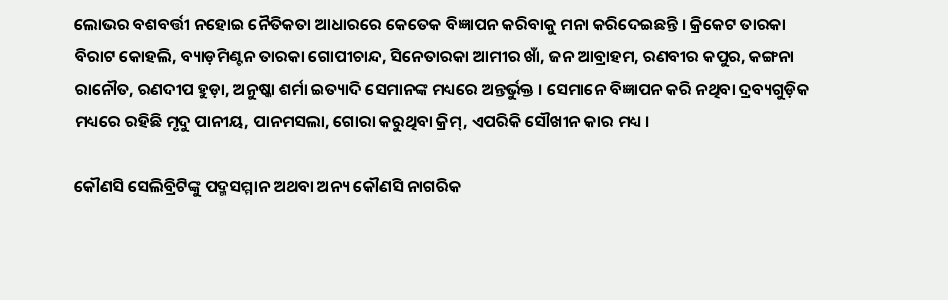ଲୋଭର ବଶବର୍ତ୍ତୀ ନହୋଇ ନୈତିକତା ଆଧାରରେ କେତେକ ବିଜ୍ଞାପନ କରିବାକୁ ମନା କରିଦେଇଛନ୍ତି । କ୍ରିକେଟ ତାରକା ବିରାଟ କୋହଲି, ବ୍ୟାଡ଼ମିଣ୍ଟନ ତାରକା ଗୋପୀଚାନ୍ଦ, ସିନେତାରକା ଆମୀର ଖାଁ, ଜନ ଆବ୍ରାହମ, ରଣବୀର କପୁର, କଙ୍ଗନା ରାନୌତ, ରଣଦୀପ ହୁଡ଼ା, ଅନୁଷ୍କା ଶର୍ମା ଇତ୍ୟାଦି ସେମାନଙ୍କ ମଧ୍ୟରେ ଅନ୍ତର୍ଭୁକ୍ତ । ସେମାନେ ବିଜ୍ଞାପନ କରି ନଥିବା ଦ୍ରବ୍ୟଗୁଡ଼ିକ ମଧ୍ୟରେ ରହିଛି ମୃଦୁ ପାନୀୟ, ପାନମସଲା, ଗୋରା କରୁଥିବା କ୍ରିମ୍, ଏପରିକି ସୌଖୀନ କାର ମଧ୍ୟ ।

କୌଣସି ସେଲିବ୍ରିଟିଙ୍କୁ ପଦ୍ମସମ୍ମାନ ଅଥବା ଅନ୍ୟ କୌଣସି ନାଗରିକ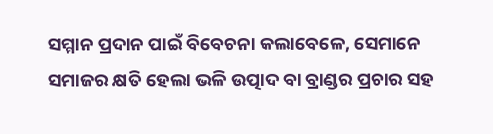ସମ୍ମାନ ପ୍ରଦାନ ପାଇଁ ବିବେଚନା କଲାବେଳେ, ସେମାନେ ସମାଜର କ୍ଷତି ହେଲା ଭଳି ଉତ୍ପାଦ ବା ବ୍ରାଣ୍ଡର ପ୍ରଚାର ସହ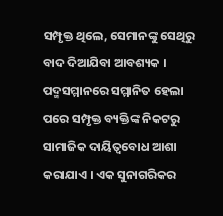ସମ୍ପୃକ୍ତ ଥିଲେ, ସେମାନଙ୍କୁ ସେଥିରୁ ବାଦ ଦିଆଯିବା ଆବଶ୍ୟକ । ପଦ୍ମସମ୍ମାନରେ ସମ୍ମାନିତ ହେଲା ପରେ ସମ୍ପୃକ୍ତ ବ୍ୟକ୍ତିଙ୍କ ନିକଟରୁ ସାମାଜିକ ଦାୟିତ୍ୱବୋଧ ଆଶା କରାଯାଏ । ଏକ ସୁନାଗରିକର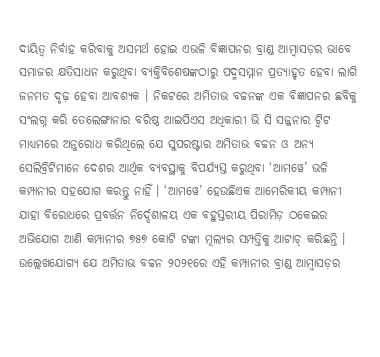ଦାୟିତ୍ୱ ନିର୍ବାହ କରିବାକୁ ଅସମର୍ଥ ହୋଇ ଏଭଳି ବିଜ୍ଞାପନର ବ୍ରାଣ୍ଡ ଆମ୍ୱାସଡ଼ର ଭାବେ ସମାଜର କ୍ଷତିସାଧନ କରୁଥିବା ବ୍ୟକ୍ତିବିଶେଷଙ୍କଠାରୁ ପଦ୍ମସମ୍ମାନ ପ୍ରତ୍ୟାହୃତ ହେବା ଲାଗି ଜନମତ ଦୃଢ଼ ହେବା ଆବଶ୍ୟକ । ନିକଟରେ ଅମିତାଭ ବଚ୍ଚନଙ୍କ ଏକ ବିଜ୍ଞାପନର ଛବିକୁ ସଂଲଗ୍ନ କରି ତେଲେଙ୍ଗାନାର ବରିଷ୍ଠ ଆଇପିଏସ ଅଧିକାରୀ ଭି ସି ସଜ୍ଜନାର ଟ୍ୱିଟ ମାଧ୍ୟମରେ ଅନୁରୋଧ କରିଥିଲେ ଯେ ସୁପରଷ୍ଟାର ଅମିତାଭ ବଚ୍ଚନ ଓ ଅନ୍ୟ ସେଲିବ୍ରିଟିମାନେ ଦେଶର ଆର୍ଥିକ ବ୍ୟବସ୍ଥାକୁ ବିପର୍ଯ୍ୟସ୍ତ କରୁଥିବା ‘ଆମୱେ’ ଭଳି କମ୍ପାନୀର ସହଯୋଗ କରନ୍ତୁ ନାହିଁ । ‘ଆମୱେ’ ହେଉଛିଏକ ଆମେରିକୀୟ କମ୍ପାନୀ ଯାହା ବିରୋଧରେ ପ୍ରବର୍ତ୍ତନ ନିର୍ଦ୍ଦେଶାଳୟ ଏକ ବହୁସ୍ତରୀୟ ପିରାମିଡ଼ ଠକେଇର ଅଭିଯୋଗ ଆଣି କମ୍ପାନୀର ୭୫୭ କୋଟି ଟଙ୍କା ମୂଲ୍ୟର ସମ୍ପତ୍ତିକୁ ଆଟାଚ୍ କରିଛନ୍ତି । ଉଲ୍ଲେଖଯୋଗ୍ୟ ଯେ ଅମିତାଭ ବଚ୍ଚନ ୨୦୨୧ରେ ଏହି କମ୍ପାନୀର ବ୍ରାଣ୍ଡ ଆମ୍ୱାସଡ଼ର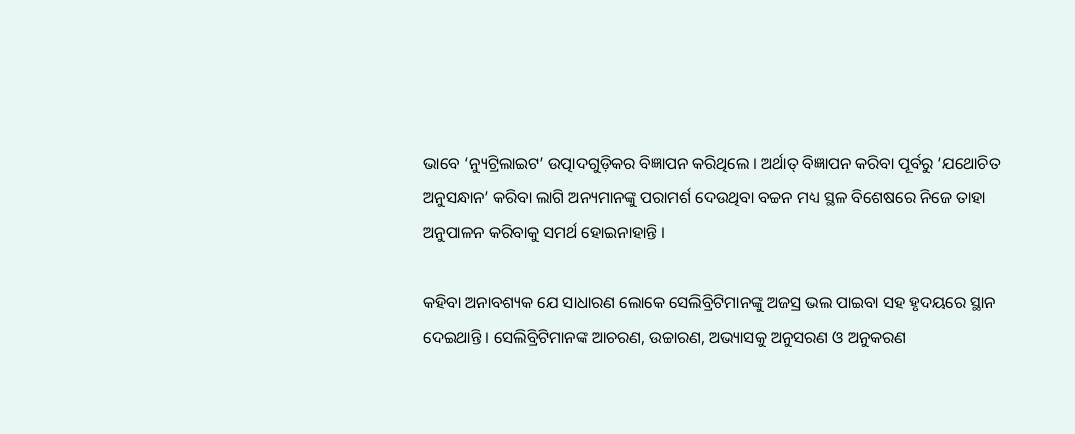ଭାବେ ‘ନ୍ୟୁଟ୍ରିଲାଇଟ’ ଉତ୍ପାଦଗୁଡ଼ିକର ବିଜ୍ଞାପନ କରିଥିଲେ । ଅର୍ଥାତ୍ ବିଜ୍ଞାପନ କରିବା ପୂର୍ବରୁ ‘ଯଥୋଚିତ ଅନୁସନ୍ଧାନ’ କରିବା ଲାଗି ଅନ୍ୟମାନଙ୍କୁ ପରାମର୍ଶ ଦେଉଥିବା ବଚ୍ଚନ ମଧ୍ୟ ସ୍ଥଳ ବିଶେଷରେ ନିଜେ ତାହା ଅନୁପାଳନ କରିବାକୁ ସମର୍ଥ ହୋଇନାହାନ୍ତି ।

କହିବା ଅନାବଶ୍ୟକ ଯେ ସାଧାରଣ ଲୋକେ ସେଲିବ୍ରିଟିମାନଙ୍କୁ ଅଜସ୍ର ଭଲ ପାଇବା ସହ ହୃଦୟରେ ସ୍ଥାନ ଦେଇଥାନ୍ତି । ସେଲିବ୍ରିଟିମାନଙ୍କ ଆଚରଣ, ଉଚ୍ଚାରଣ, ଅଭ୍ୟାସକୁ ଅନୁସରଣ ଓ ଅନୁକରଣ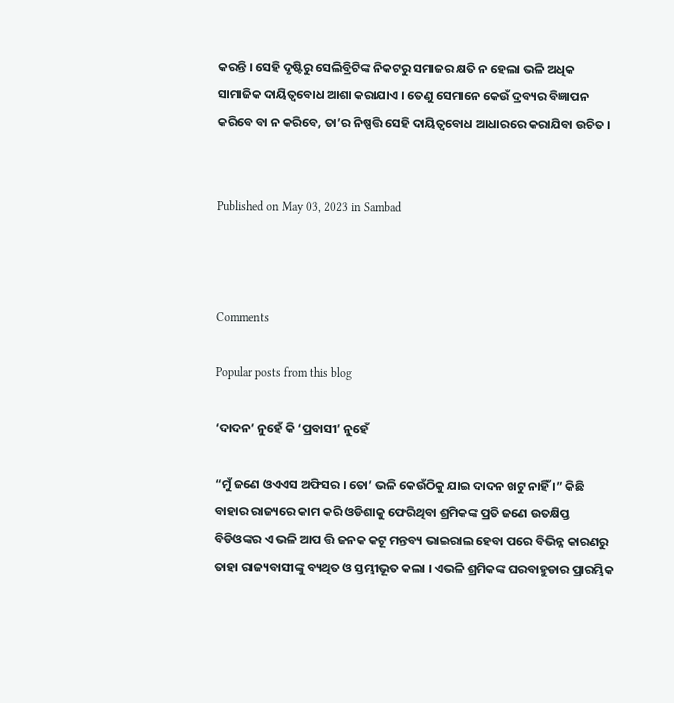କରନ୍ତି । ସେହି ଦୃଷ୍ଟିରୁ ସେଲିବ୍ରିଟିଙ୍କ ନିକଟରୁ ସମାଜର କ୍ଷତି ନ ହେଲା ଭଳି ଅଧିକ ସାମାଜିକ ଦାୟିତ୍ୱବୋଧ ଆଶା କରାଯାଏ । ତେଣୁ ସେମାନେ କେଉଁ ଦ୍ରବ୍ୟର ବିଜ୍ଞାପନ କରିବେ ବା ନ କରିବେ, ତା’ର ନିଷ୍ପତ୍ତି ସେହି ଦାୟିତ୍ୱବୋଧ ଆଧାରରେ କରାଯିବା ଉଚିତ ।


Published on May 03, 2023 in Sambad



Comments

Popular posts from this blog

‘ଦାଦନ’ ନୁହେଁ କି ‘ପ୍ରବାସୀ’ ନୁହେଁ

“ମୁଁ ଜଣେ ଓଏଏସ ଅଫିସର । ତୋ’ ଭଳି କେଉଁଠିକୁ ଯାଇ ଦାଦନ ଖଟୁ ନାହିଁ ।” କିଛି ବାହାର ରାଜ୍ୟରେ କାମ କରି ଓଡିଶାକୁ ଫେରିଥିବା ଶ୍ରମିକଙ୍କ ପ୍ରତି ଜଣେ ଉତକ୍ଷିପ୍ତ ବିଡିଓଙ୍କର ଏ ଭଳି ଆପ ତ୍ତି ଜନକ କଟୂ ମନ୍ତବ୍ୟ ଭାଇରାଲ ହେବା ପରେ ବିଭିନ୍ନ କାରଣରୁ ତାହା ରାଜ୍ୟବାସୀଙ୍କୁ ବ୍ୟଥିତ ଓ ସ୍ତମ୍ଭୀଭୂତ କଲା । ଏଭଳି ଶ୍ରମିକଙ୍କ ଘରବାହୁଡାର ପ୍ରାରମ୍ଭିକ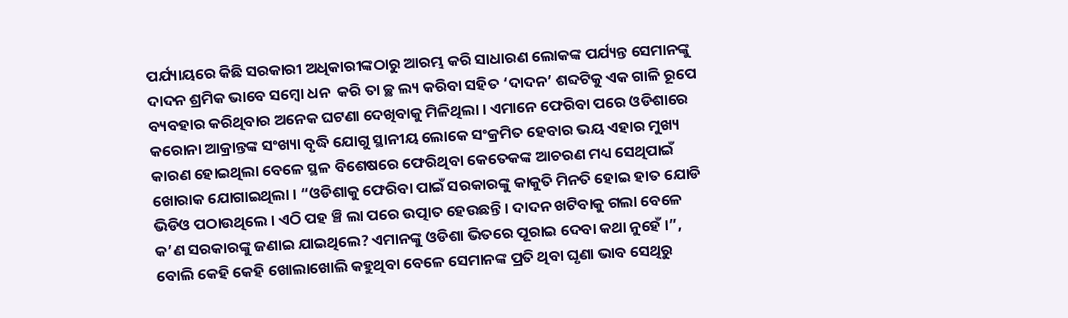ପର୍ଯ୍ୟାୟରେ କିଛି ସରକାରୀ ଅଧିକାରୀଙ୍କଠାରୁ ଆରମ୍ଭ କରି ସାଧାରଣ ଲୋକଙ୍କ ପର୍ଯ୍ୟନ୍ତ ସେମାନଙ୍କୁ ଦାଦନ ଶ୍ରମିକ ଭାବେ ସମ୍ବୋ ଧନ  କରି ତା ଚ୍ଛ ଲ୍ୟ କରିବା ସହିତ ‘ଦାଦନ’ ଶବ୍ଦଟିକୁ ଏକ ଗାଳି ରୂପେ ବ୍ୟବହାର କରିଥିବାର ଅନେକ ଘଟଣା ଦେଖିବାକୁ ମିଳିଥିଲା । ଏମାନେ ଫେରିବା ପରେ ଓଡିଶାରେ କରୋନା ଆକ୍ରାନ୍ତଙ୍କ ସଂଖ୍ୟା ବୃଦ୍ଧି ଯୋଗୁ ସ୍ଥାନୀୟ ଲୋକେ ସଂକ୍ରମିତ ହେବାର ଭୟ ଏହାର ମୁଖ୍ୟ କାରଣ ହୋଇଥିଲା ବେଳେ ସ୍ଥଳ ବିଶେଷରେ ଫେରିଥିବା କେତେକଙ୍କ ଆଚରଣ ମଧ୍ୟ ସେଥିପାଇଁ ଖୋରାକ ଯୋଗାଇଥିଲା । “ଓଡିଶାକୁ ଫେରିବା ପାଇଁ ସରକାରଙ୍କୁ କାକୁତି ମିନତି ହୋଇ ହାତ ଯୋଡି ଭିଡିଓ ପଠାଉଥିଲେ । ଏଠି ପହ ଞ୍ଚି ଲା ପରେ ଉତ୍ପାତ ହେଉଛନ୍ତି । ଦାଦନ ଖଟିବାକୁ ଗଲା ବେଳେ କ’ଣ ସରକାରଙ୍କୁ ଜଣାଇ ଯାଇଥିଲେ? ଏମାନଙ୍କୁ ଓଡିଶା ଭିତରେ ପୂରାଇ ଦେବା କଥା ନୁହେଁ ।”, ବୋଲି କେହି କେହି ଖୋଲାଖୋଲି କହୁଥିବା ବେଳେ ସେମାନଙ୍କ ପ୍ରତି ଥିବା ଘୃଣା ଭାବ ସେଥିରୁ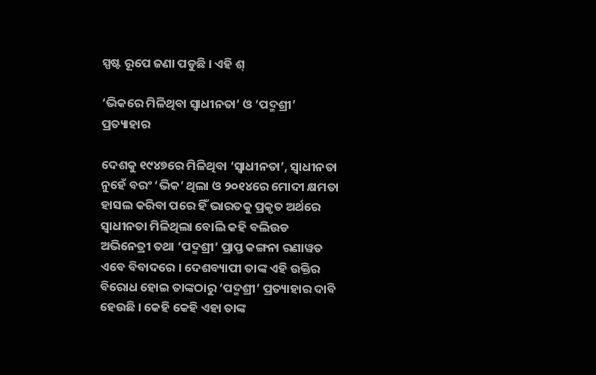ସ୍ପଷ୍ଟ ରୂପେ ଜଣା ପଡୁଛି । ଏହି ଶ୍

‘ଭିକରେ ମିଳିଥିବା ସ୍ୱାଧୀନତା’ ଓ ‘ପଦ୍ମଶ୍ରୀ’ ପ୍ରତ୍ୟାହାର

ଦେଶକୁ ୧୯୪୭ରେ ମିଳିଥିବା ‘ସ୍ୱାଧୀନତା’, ସ୍ୱାଧୀନତା ନୁହେଁ ବରଂ ‘ଭିକ’ ଥିଲା ଓ ୨୦୧୪ରେ ମୋଦୀ କ୍ଷମତା ହାସଲ କରିବା ପରେ ହିଁ ଭାରତକୁ ପ୍ରକୃତ ଅର୍ଥରେ ସ୍ୱାଧୀନତା ମିଳିଥିଲା ବୋଲି କହି ବଲିଉଡ ଅଭିନେତ୍ରୀ ତଥା ‘ପଦ୍ମଶ୍ରୀ’ ପ୍ରାପ୍ତ କଙ୍ଗନା ରଣାୱତ ଏବେ ବିବାଦରେ । ଦେଶବ୍ୟାପୀ ତାଙ୍କ ଏହି ଉକ୍ତିର ବିରୋଧ ହୋଇ ତାଙ୍କଠାରୁ ‘ପଦ୍ମଶ୍ରୀ’ ପ୍ରତ୍ୟାହାର ଦାବି ହେଉଛି । କେହି କେହି ଏହା ତାଙ୍କ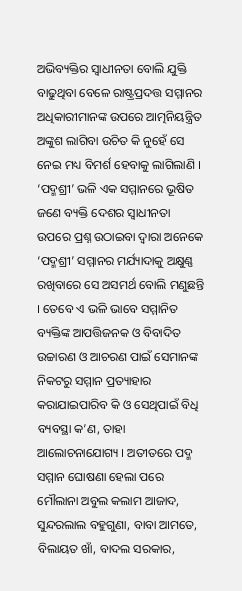ଅଭିବ୍ୟକ୍ତିର ସ୍ୱାଧୀନତା ବୋଲି ଯୁକ୍ତି ବାଢୁଥିବା ବେଳେ ରାଷ୍ଟ୍ରପ୍ରଦତ୍ତ ସମ୍ମାନର ଅଧିକାରୀମାନଙ୍କ ଉପରେ ଆତ୍ମନିୟନ୍ତ୍ରିତ ଅଙ୍କୁଶ ଲାଗିବା ଉଚିତ କି ନୁହେଁ ସେ ନେଇ ମଧ୍ୟ ବିମର୍ଶ ହେବାକୁ ଲାଗିଲାଣି । ‘ପଦ୍ମଶ୍ରୀ’ ଭଳି ଏକ ସମ୍ମାନରେ ଭୂଷିତ ଜଣେ ବ୍ୟକ୍ତି ଦେଶର ସ୍ୱାଧୀନତା ଉପରେ ପ୍ରଶ୍ନ ଉଠାଇବା ଦ୍ୱାରା ଅନେକେ ‘ପଦ୍ମଶ୍ରୀ’ ସମ୍ମାନର ମର୍ଯ୍ୟାଦାକୁ ଅକ୍ଷୁଣ୍ଣ ରଖିବାରେ ସେ ଅସମର୍ଥ ବୋଲି ମଣୁଛନ୍ତି । ତେବେ ଏ ଭଳି ଭାବେ ସମ୍ମାନିତ ବ୍ୟକ୍ତିଙ୍କ ଆପତ୍ତିଜନକ ଓ ବିବାଦିତ ଉଚ୍ଚାରଣ ଓ ଆଚରଣ ପାଇଁ ସେମାନଙ୍କ ନିକଟରୁ ସମ୍ମାନ ପ୍ରତ୍ୟାହାର କରାଯାଇପାରିବ କି ଓ ସେଥିପାଇଁ ବିଧି ବ୍ୟବସ୍ଥା କ’ଣ, ତାହା ଆଲୋଚନାଯୋଗ୍ୟ । ଅତୀତରେ ପଦ୍ମ ସମ୍ମାନ ଘୋଷଣା ହେଲା ପରେ ମୌଲାନା ଅବୁଲ କଲାମ ଆଜାଦ, ସୁନ୍ଦରଲାଲ ବହୁଗୁଣା, ବାବା ଆମତେ, ବିଲାୟତ ଖାଁ, ବାଦଲ ସରକାର,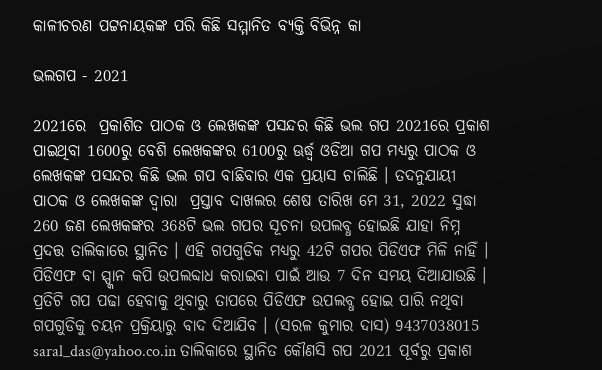କାଳୀଚରଣ ପଟ୍ଟନାୟକଙ୍କ ପରି କିଛି ସମ୍ମାନିତ ବ୍ୟକ୍ତି ବିଭିନ୍ନ କା

ଭଲଗପ - 2021

2021ରେ  ପ୍ରକାଶିତ ପାଠକ ଓ ଲେଖକଙ୍କ ପସନ୍ଦର କିଛି ଭଲ ଗପ 2021ରେ ପ୍ରକାଶ ପାଇଥିବା 1600ରୁ ବେଶି ଲେଖକଙ୍କର 6100ରୁ ଊର୍ଦ୍ଧ୍ୱ ଓଡିଆ ଗପ ମଧ୍ୟରୁ ପାଠକ ଓ ଲେଖକଙ୍କ ପସନ୍ଦର କିଛି ଭଲ ଗପ ବାଛିବାର ଏକ ପ୍ରୟାସ ଚାଲିଛି । ତଦନୁଯାୟୀ ପାଠକ ଓ ଲେଖକଙ୍କ ଦ୍ୱାରା  ପ୍ରସ୍ତାବ ଦାଖଲର ଶେଷ ତାରିଖ ମେ 31, 2022 ସୁଦ୍ଧା 260 ଜଣ ଲେଖକଙ୍କର 368ଟି ଭଲ ଗପର ସୂଚନା ଉପଲବ୍ଧ ହୋଇଛି ଯାହା ନିମ୍ନ ପ୍ରଦତ୍ତ ତାଲିକାରେ ସ୍ଥାନିତ । ଏହି ଗପଗୁଡିକ ମଧ୍ୟରୁ 42ଟି ଗପର ପିଡିଏଫ ମିଳି ନାହିଁ । ପିଡିଏଫ ବା ସ୍ପ୍କାନ କପି ଉପଲବ୍ଦାଧ କରାଇବା ପାଇଁ ଆଉ 7 ଦିନ ସମୟ ଦିଆଯାଉଛି । ପ୍ରତିଟି ଗପ ପଢା ହେବାକୁ ଥିବାରୁ ତାପରେ ପିଡିଏଫ ଉପଲବ୍ଧ ହୋଇ ପାରି ନଥିବା ଗପଗୁଡିକୁ ଚୟନ ପ୍ରକ୍ରିୟାରୁ ବାଦ ଦିଆଯିବ । (ସରଳ କୁମାର ଦାସ) 9437038015 saral_das@yahoo.co.in ତାଲିକାରେ ସ୍ଥାନିତ କୌଣସି ଗପ 2021 ପୂର୍ବରୁ ପ୍ରକାଶ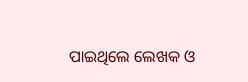ପାଇଥିଲେ ଲେଖକ ଓ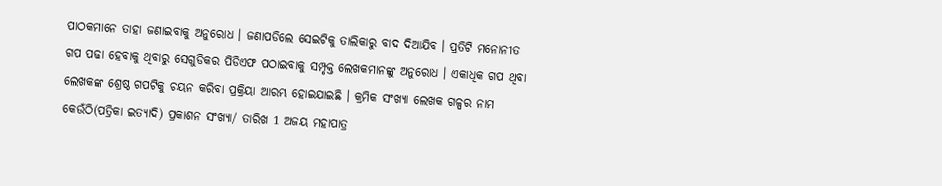ପାଠକମାନେ ତାହା ଜଣାଇବାକୁ ଅନୁରୋଧ । ଜଣାପଡିଲେ ସେଇଟିକୁ ତାଲିକାରୁ ବାଦ ଦିଆଯିବ । ପ୍ରତିଟି ମନୋନୀତ ଗପ ପଢା ହେବାକୁ ଥିବାରୁ ସେଗୁଡିକର ପିଡିଏଫ ପଠାଇବାକୁ ସମ୍ପୃକ୍ତ ଲେଖକମାନଙ୍କୁ ଅନୁରୋଧ । ଏକାଧିକ ଗପ ଥିବା ଲେଖକଙ୍କ ଶ୍ରେଷ୍ଠ ଗପଟିକୁ ଚୟନ କରିବା ପ୍ରକ୍ରିୟା ଆରମ୍ଭ ହୋଇଯାଇଛି । କ୍ରମିକ ସଂଖ୍ୟା ଲେଖକ ଗଳ୍ପର ନାମ କେଉଁଠି(ପତ୍ରିକା ଇତ୍ୟାଦି) ପ୍ରକାଶନ ସଂଖ୍ୟା/ ତାରିଖ 1 ଅଜୟ ମହାପାତ୍ର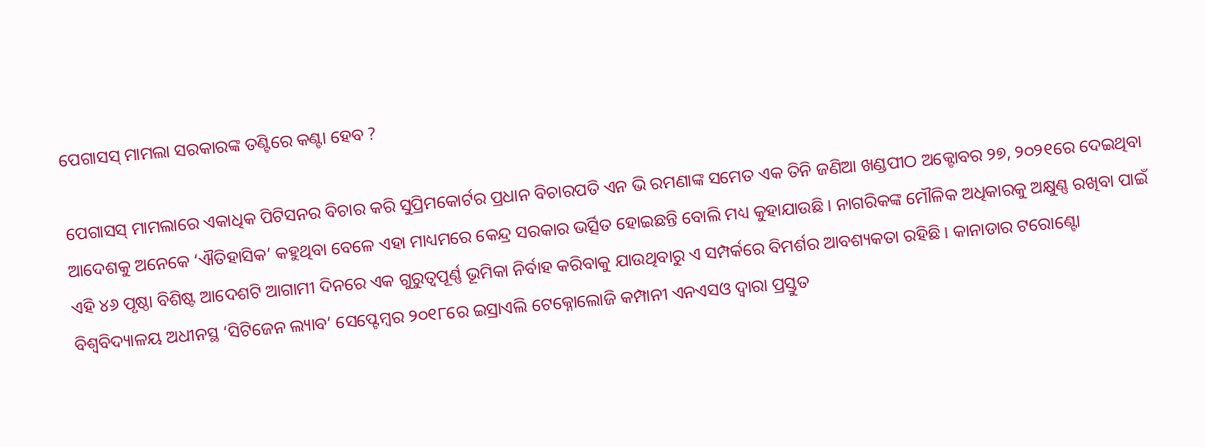ପେଗାସସ୍ ମାମଲା ସରକାରଙ୍କ ତଣ୍ଟିରେ କଣ୍ଟା ହେବ ?

ପେଗାସସ୍ ମାମଲାରେ ଏକାଧିକ ପିଟିସନର ବିଚାର କରି ସୁପ୍ରିମକୋର୍ଟର ପ୍ରଧାନ ବିଚାରପତି ଏନ ଭି ରମଣାଙ୍କ ସମେତ ଏକ ତିନି ଜଣିଆ ଖଣ୍ଡପୀଠ ଅକ୍ଟୋବର ୨୭, ୨୦୨୧ରେ ଦେଇଥିବା ଆଦେଶକୁ ଅନେକେ ‘ଐତିହାସିକ’ କହୁଥିବା ବେଳେ ଏହା ମାଧ୍ୟମରେ କେନ୍ଦ୍ର ସରକାର ଭର୍ତ୍ସିତ ହୋଇଛନ୍ତି ବୋଲି ମଧ୍ୟ କୁହାଯାଉଛି । ନାଗରିକଙ୍କ ମୌଳିକ ଅଧିକାରକୁ ଅକ୍ଷୁଣ୍ଣ ରଖିବା ପାଇଁ ଏହି ୪୬ ପୃଷ୍ଠା ବିଶିଷ୍ଟ ଆଦେଶଟି ଆଗାମୀ ଦିନରେ ଏକ ଗୁରୁତ୍ୱପୂର୍ଣ୍ଣ ଭୂମିକା ନିର୍ବାହ କରିବାକୁ ଯାଉଥିବାରୁ ଏ ସମ୍ପର୍କରେ ବିମର୍ଶର ଆବଶ୍ୟକତା ରହିଛି । କାନାଡାର ଟରୋଣ୍ଟୋ ବିଶ୍ୱବିଦ୍ୟାଳୟ ଅଧୀନସ୍ଥ ‘ସିଟିଜେନ ଲ୍ୟାବ’ ସେପ୍ଟେମ୍ୱର ୨୦୧୮ରେ ଇସ୍ରାଏଲି ଟେକ୍ନୋଲୋଜି କମ୍ପାନୀ ଏନଏସଓ ଦ୍ୱାରା ପ୍ରସ୍ତୁତ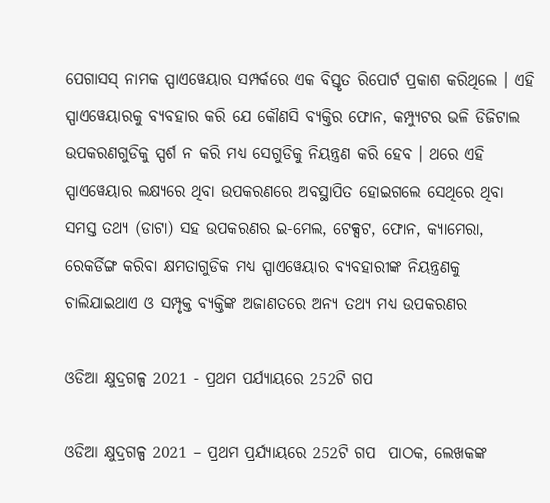ପେଗାସସ୍ ନାମକ ସ୍ପାଏୱେୟାର ସମ୍ପର୍କରେ ଏକ ବିସ୍ତୃତ ରିପୋର୍ଟ ପ୍ରକାଶ କରିଥିଲେ । ଏହି ସ୍ପାଏୱେୟାରକୁ ବ୍ୟବହାର କରି ଯେ କୌଣସି ବ୍ୟକ୍ତିର ଫୋନ, କମ୍ପ୍ୟୁଟର ଭଳି ଡିଜିଟାଲ ଉପକରଣଗୁଡିକୁ ସ୍ପର୍ଶ ନ କରି ମଧ୍ୟ ସେଗୁଡିକୁ ନିୟନ୍ତ୍ରଣ କରି ହେବ । ଥରେ ଏହି ସ୍ପାଏୱେୟାର ଲକ୍ଷ୍ୟରେ ଥିବା ଉପକରଣରେ ଅବସ୍ଥାପିତ ହୋଇଗଲେ ସେଥିରେ ଥିବା ସମସ୍ତ ତଥ୍ୟ (ଡାଟା) ସହ ଉପକରଣର ଇ-ମେଲ, ଟେକ୍ସଟ, ଫୋନ, କ୍ୟାମେରା, ରେକର୍ଡିଙ୍ଗ କରିବା କ୍ଷମତାଗୁଡିକ ମଧ୍ୟ ସ୍ପାଏୱେୟାର ବ୍ୟବହାରୀଙ୍କ ନିୟନ୍ତ୍ରଣକୁ ଚାଲିଯାଇଥାଏ ଓ ସମ୍ପୃକ୍ତ ବ୍ୟକ୍ତିଙ୍କ ଅଜାଣତରେ ଅନ୍ୟ ତଥ୍ୟ ମଧ୍ୟ ଉପକରଣର

ଓଡିଆ କ୍ଷୁଦ୍ରଗଳ୍ପ 2021 - ପ୍ରଥମ ପର୍ଯ୍ୟାୟରେ 252ଟି ଗପ

ଓଡିଆ କ୍ଷୁଦ୍ରଗଳ୍ପ 2021 – ପ୍ରଥମ ପ୍ରର୍ଯ୍ୟାୟରେ 252ଟି ଗପ  ପାଠକ, ଲେଖକଙ୍କ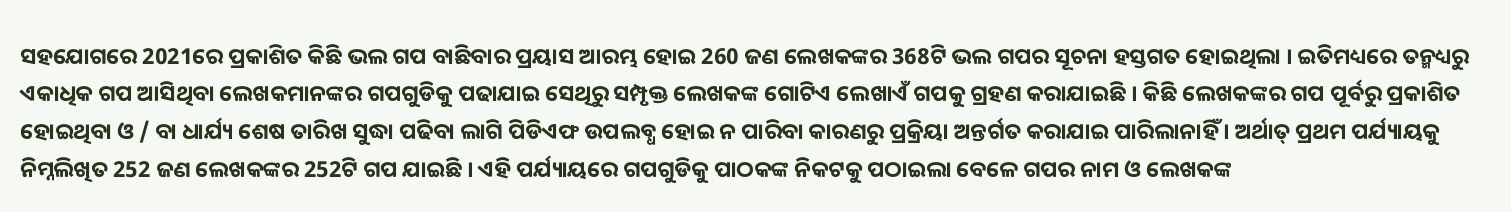ସହଯୋଗରେ 2021ରେ ପ୍ରକାଶିତ କିଛି ଭଲ ଗପ ବାଛିବାର ପ୍ରୟାସ ଆରମ୍ଭ ହୋଇ 260 ଜଣ ଲେଖକଙ୍କର 368ଟି ଭଲ ଗପର ସୂଚନା ହସ୍ତଗତ ହୋଇଥିଲା । ଇତିମଧ୍ୟରେ ତନ୍ମଧ୍ୟରୁ ଏକାଧିକ ଗପ ଆସିଥିବା ଲେଖକମାନଙ୍କର ଗପଗୁଡିକୁ ପଢାଯାଇ ସେଥିରୁ ସମ୍ପୃକ୍ତ ଲେଖକଙ୍କ ଗୋଟିଏ ଲେଖାଏଁ ଗପକୁ ଗ୍ରହଣ କରାଯାଇଛି । କିଛି ଲେଖକଙ୍କର ଗପ ପୂର୍ବରୁ ପ୍ରକାଶିତ ହୋଇଥିବା ଓ / ବା ଧାର୍ଯ୍ୟ ଶେଷ ତାରିଖ ସୁଦ୍ଧା ପଢିବା ଲାଗି ପିଡିଏଫ ଉପଲବ୍ଧ ହୋଇ ନ ପାରିବା କାରଣରୁ ପ୍ରକ୍ରିୟା ଅନ୍ତର୍ଗତ କରାଯାଇ ପାରିଲାନାହିଁ । ଅର୍ଥାତ୍ ପ୍ରଥମ ପର୍ଯ୍ୟାୟକୁ ନିମ୍ନଲିଖିତ 252 ଜଣ ଲେଖକଙ୍କର 252ଟି ଗପ ଯାଇଛି । ଏହି ପର୍ଯ୍ୟାୟରେ ଗପଗୁଡିକୁ ପାଠକଙ୍କ ନିକଟକୁ ପଠାଇଲା ବେଳେ ଗପର ନାମ ଓ ଲେଖକଙ୍କ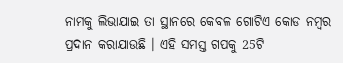ନାମକୁ ଲିଭାଯାଇ ତା ସ୍ଥାନରେ କେବଳ ଗୋଟିଏ କୋଡ ନମ୍ୱର ପ୍ରଦାନ କରାଯାଉଛି । ଏହି ସମସ୍ତ ଗପକୁ 25ଟି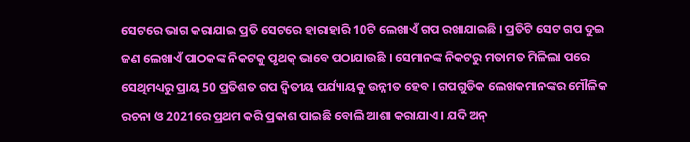ସେଟରେ ଭାଗ କରାଯାଇ ପ୍ରତି ସେଟରେ ହାରାହାରି 10ଟି ଲେଖାଏଁ ଗପ ରଖାଯାଇଛି । ପ୍ରତିଟି ସେଟ ଗପ ଦୁଇ ଜଣ ଲେଖାଏଁ ପାଠକଙ୍କ ନିକଟକୁ ପୃଥକ୍ ଭାବେ ପଠାଯାଉଛି । ସେମାନଙ୍କ ନିକଟରୁ ମତାମତ ମିଳିଲା ପରେ ସେଥିମଧ୍ୟରୁ ପ୍ରାୟ 50 ପ୍ରତିଶତ ଗପ ଦ୍ୱିତୀୟ ପର୍ଯ୍ୟାୟକୁ ଉନ୍ନୀତ ହେବ । ଗପଗୁଡିକ ଲେଖକମାନଙ୍କର ମୌଳିକ ରଚନା ଓ 2021ରେ ପ୍ରଥମ କରି ପ୍ରକାଶ ପାଇଛି ବୋଲି ଆଶା କରାଯାଏ । ଯଦି ଅନ୍